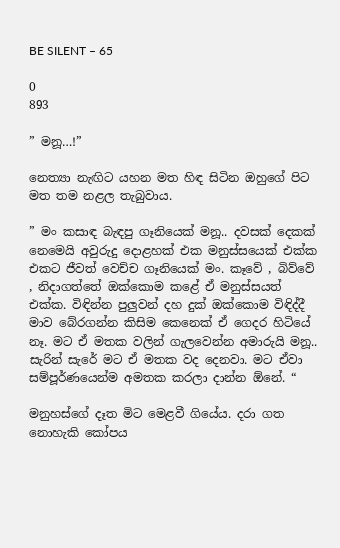BE SILENT – 65

0
893

” මනූ…!”

නෙත්‍යා නැඟිට යහන මත හිඳ සිටින ඔහුගේ පිට මත තම නළල තැබුවාය.

” මං කසාඳ බැඳපු ගෑනියෙක් මනූ.. දවසක් දෙකක් නෙමෙයි අවුරුදු දොළහක් එක මනුස්සයෙක් එක්ක එකට ජීවත් වෙච්ච ගෑනියෙක් මං. කෑවේ , බිව්වේ , නිදාගත්තේ ඔක්කොම කළේ ඒ මනුස්සයත් එක්ක. විඳින්න පුලුවන් දහ දුක් ඔක්කොම විඳිද්දී මාව බේරගන්න කිසිම කෙනෙක් ඒ ගෙදර හිටියේ නෑ. මට ඒ මතක වලින් ගැලවෙන්න අමාරුයි මනූ.. සැරින් සැරේ මට ඒ මතක වද දෙනවා. මට ඒවා සම්පූර්ණයෙන්ම අමතක කරලා දාන්න ඕනේ. “

මනුහස්ගේ දෑත මිට මෙළවී ගියේය. දරා ගත නොහැකි කෝපය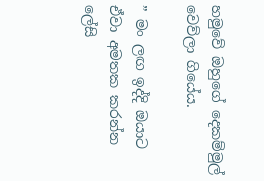හමුවේ ඔහුගේ දෙකම්මුල් වෙව්ලා ගියේය.

” මං ලඟ ඉද්දි ඔයාට ඒවා අමතක කරන්න ලේසි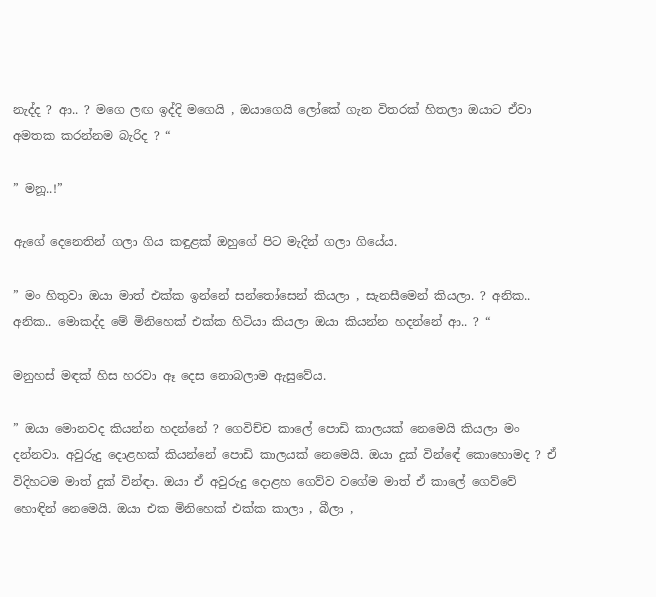නැද්ද ? ආ.. ? මගෙ ලඟ ඉද්දි මගෙයි , ඔයාගෙයි ලෝකේ ගැන විතරක් හිතලා ඔයාට ඒවා අමතක කරන්නම බැරිද ? “

” මනූ..!”

ඇගේ දෙනෙතින් ගලා ගිය කඳුළක් ඔහුගේ පිට මැදින් ගලා ගියේය.

” මං හිතුවා ඔයා මාත් එක්ක ඉන්නේ සන්තෝසෙන් කියලා , සැනසීමෙන් කියලා. ? අනික.. අනික.. මොකද්ද මේ මිනිහෙක් එක්ක හිටියා කියලා ඔයා කියන්න හදන්නේ ආ.. ? “

මනුහස් මඳක් හිස හරවා ඈ දෙස නොබලාම ඇසුවේය.

” ඔයා මොනවද කියන්න හදන්නේ ? ගෙවිච්ච කාලේ පොඩි කාලයක් නෙමෙයි කියලා මං දන්නවා. අවුරුදු දොළහක් කියන්නේ පොඩි කාලයක් නෙමෙයි. ඔයා දුක් වින්ඳේ කොහොමද ? ඒ විදිහටම මාත් දුක් වින්ඳා. ඔයා ඒ අවුරුදු දොළහ ගෙව්ව වගේම මාත් ඒ කාලේ ගෙව්වේ හොඳින් නෙමෙයි. ඔයා එක මිනිහෙක් එක්ක කාලා , බීලා ,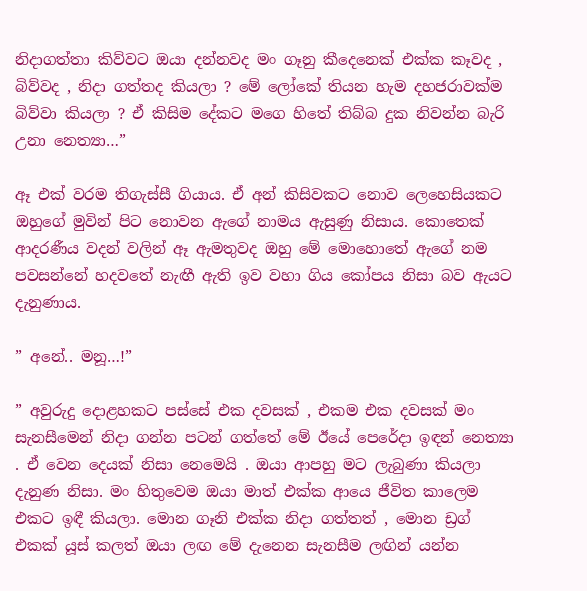නිදාගත්තා කිව්වට ඔයා දන්නවද මං ගෑනු කීදෙනෙක් එක්ක කෑවද , බිව්වද , නිදා ගත්තද කියලා ? මේ ලෝකේ තියන හැම දහජරාවක්ම බිව්වා කියලා ? ඒ කිසිම දේකට මගෙ හිතේ තිබ්බ දුක නිවන්න බැරි උනා නෙත්‍යා…”

ඈ එක් වරම තිගැස්සී ගියාය. ඒ අන් කිසිවකට නොව ලෙහෙසියකට ඔහුගේ මුවින් පිට නොවන ඇගේ නාමය ඇසුණු නිසාය. කොතෙක් ආදරණීය වදන් වලින් ඈ ඇමතුවද ඔහු මේ මොහොතේ ඇගේ නම පවසන්නේ හදවතේ නැඟී ඇති ඉව වහා ගිය කෝපය නිසා බව ඇයට දැනුණාය.

” අනේ.. මනූ…!”

” අවුරුදු දොළහකට පස්සේ එක දවසක් , එකම එක දවසක් මං සැනසීමෙන් නිදා ගන්න පටන් ගත්තේ මේ ඊයේ පෙරේදා ඉඳන් නෙත්‍යා . ඒ වෙන දෙයක් නිසා නෙමෙයි . ඔයා ආපහු මට ලැබුණා කියලා දැනුණ නිසා. මං හිතුවෙම ඔයා මාත් එක්ක ආයෙ ජීවිත කාලෙම එකට ඉඳී කියලා. මොන ගෑනි එක්ක නිදා ගත්තත් , මොන ඩ්‍රග් එකක් යූස් කලත් ඔයා ලඟ මේ දැනෙන සැනසීම ලඟින් යන්න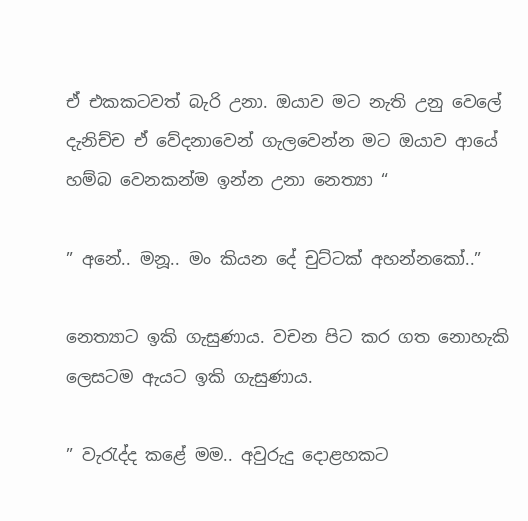ඒ එකකටවත් බැරි උනා. ඔයාව මට නැති උනු වෙලේ දැනිච්ච ඒ වේදනාවෙන් ගැලවෙන්න මට ඔයාව ආයේ හම්බ වෙනකන්ම ඉන්න උනා නෙත්‍යා “

” අනේ.. මනූ.. මං කියන දේ චුට්ටක් අහන්නකෝ..”

නෙත්‍යාට ඉකි ගැසුණාය. වචන පිට කර ගත නොහැකි ලෙසටම ඇයට ඉකි ගැසුණාය.

” වැරැද්ද කළේ මම.. අවුරුදු දොළහකට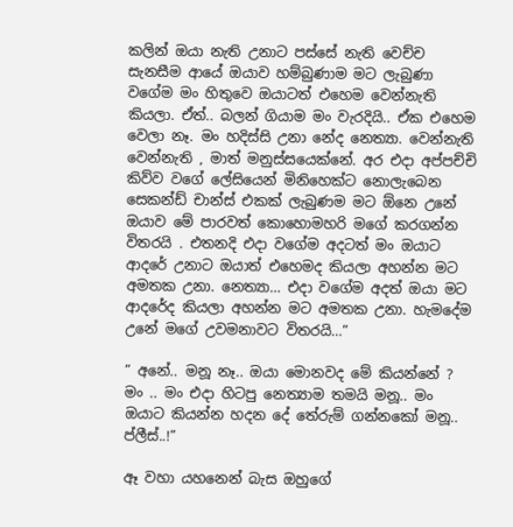කලින් ඔයා නැති උනාට පස්සේ නැති වෙච්ච සැනසීම ආයේ ඔයාව හම්බුණාම මට ලැබුණා වගේම මං හිතුවෙ ඔයාටත් එහෙම වෙන්නැති කියලා. ඒත්.. බලන් ගියාම මං වැරදියි.. ඒක එහෙම වෙලා නෑ. මං හදිස්සි උනා නේද නෙත්‍යා. වෙන්නැති වෙන්නැති , මාත් මනුස්සයෙක්නේ. අර එදා අප්පච්චි කිව්ව වගේ ලේසියෙන් මිනිහෙක්ට නොලැබෙන සෙකන්ඩ් චාන්ස් එකක් ලැබුණම මට ඕනෙ උනේ ඔයාව මේ පාරවත් කොහොමහරි මගේ කරගන්න විතරයි . එතනදි එදා වගේම අදටත් මං ඔයාට ආදරේ උනාට ඔයාත් එහෙමද කියලා අහන්න මට අමතක උනා. නෙත්‍යා… එදා වගේම අදත් ඔයා මට ආදරේද කියලා අහන්න මට අමතක උනා. හැමදේම උනේ මගේ උවමනාවට විතරයි…”

” අනේ.. මනූ නෑ.. ඔයා මොනවද මේ කියන්නේ ? මං .. මං එදා හිටපු නෙත්‍යාම තමයි මනූ.. මං ඔයාට කියන්න හදන දේ තේරුම් ගන්නකෝ මනූ.. ප්ලීස්..!”

ඈ වහා යහනෙන් බැස ඔහුගේ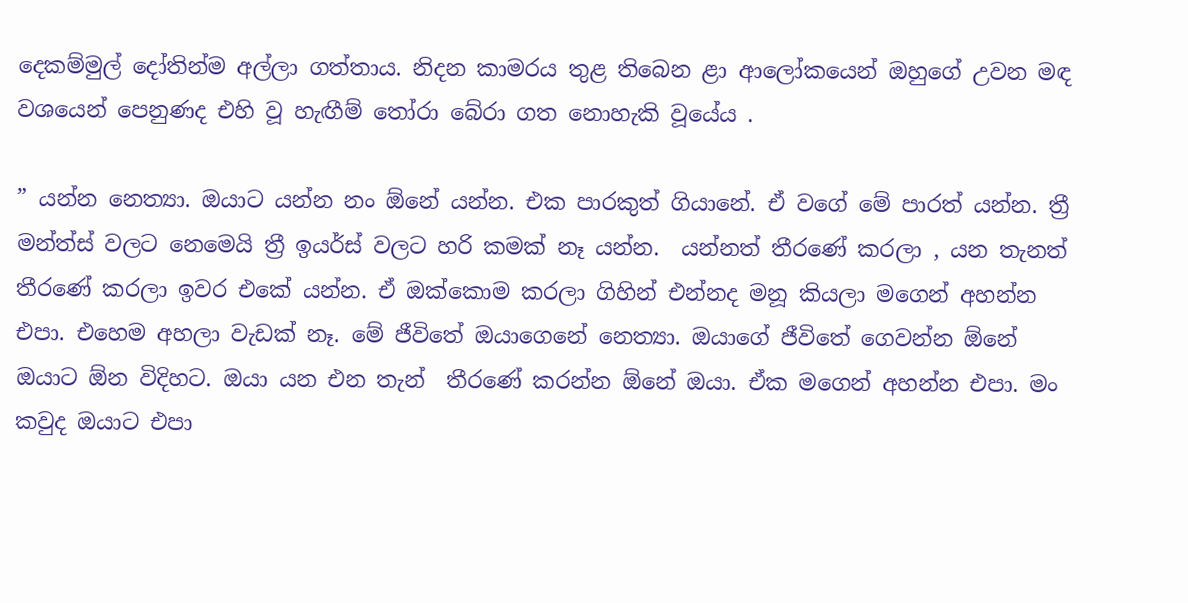දෙකම්මුල් දෝතින්ම අල්ලා ගත්තාය. නිදන කාමරය තුළ තිබෙන ළා ආලෝකයෙන් ඔහුගේ උවන මඳ වශයෙන් පෙනුණද එහි වූ හැඟීම් තෝරා බේරා ගත නොහැකි වූයේය .

” යන්න නෙත්‍යා. ඔයාට යන්න නං ඕනේ යන්න. එක පාරකුත් ගියානේ. ඒ වගේ මේ පාරත් යන්න. ත්‍රී මන්ත්ස් වලට නෙමෙයි ත්‍රී ඉයර්ස් වලට හරි කමක් නෑ යන්න.  යන්නත් තීරණේ කරලා , යන තැනත් තීරණේ කරලා ඉවර එකේ යන්න. ඒ ඔක්කොම කරලා ගිහින් එන්නද මනූ කියලා මගෙන් අහන්න එපා. එහෙම අහලා වැඩක් නෑ. මේ ජීවිතේ ඔයාගෙනේ නෙත්‍යා. ඔයාගේ ජීවිතේ ගෙවන්න ඕනේ ඔයාට ඕන විදිහට. ඔයා යන එන තැන්  තීරණේ කරන්න ඕනේ ඔයා. ඒක මගෙන් අහන්න එපා. මං කවුද ඔයාට එපා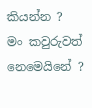කියන්න ? මං කවුරුවත් නෙමෙයිනේ ?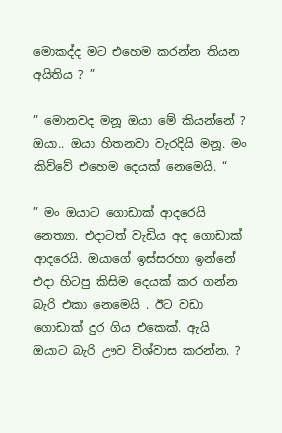මොකද්ද මට එහෙම කරන්න තියන අයිතිය ? ”

” මොනවද මනූ ඔයා මේ කියන්නේ ? ඔයා.. ඔයා හිතනවා වැරදියි මනූ. මං කිව්වේ එහෙම දෙයක් නෙමෙයි. “

” මං ඔයාට ගොඩාක් ආදරෙයි නෙත්‍යා. එදාටත් වැඩිය අද ගොඩාක් ආදරෙයි. ඔයාගේ ඉස්සරහා ඉන්නේ එදා හිටපු කිසිම දෙයක් කර ගන්න බැරි එකා නෙමෙයි . ඊට වඩා ගොඩාක් දුර ගිය එකෙක්. ඇයි ඔයාට බැරි ඌව විශ්වාස කරන්න. ?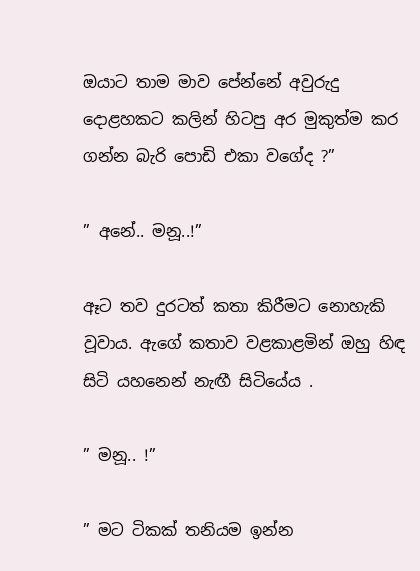ඔයාට තාම මාව පේන්නේ අවුරුදු දොළහකට කලින් හිටපු අර මුකුත්ම කර ගන්න බැරි පොඩි එකා වගේද ?”

” අනේ.. මනූ..!”

ඈට තව දුරටත් කතා කිරීමට නොහැකි වූවාය. ඇගේ කතාව වළකාළමින් ඔහු හිඳ සිටි යහනෙන් නැඟී සිටියේය .

” මනූ.. !”

” මට ටිකක් තනියම ඉන්න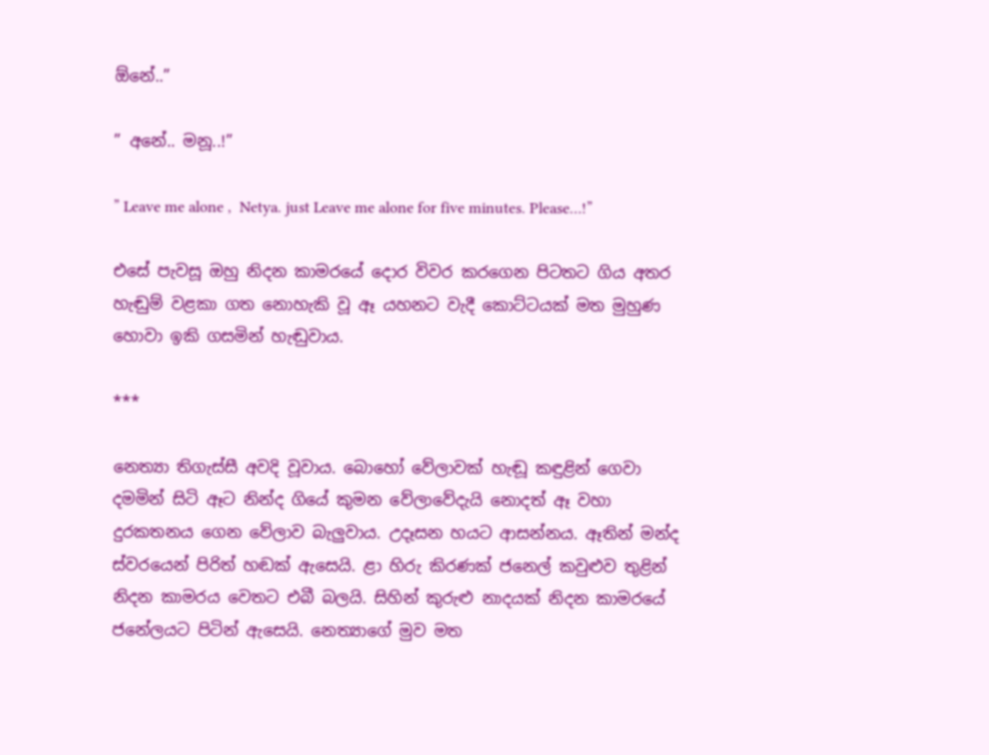ඕනේ..”

” අනේ.. මනූ..!”

” Leave me alone ,  Netya. just Leave me alone for five minutes. Please…!”

එසේ පැවසූ ඔහු නිදන කාමරයේ දොර විවර කරගෙන පිටතට ගිය අතර හැඬුම් වළකා ගත නොහැකි වූ ඈ යහනට වැදී කොට්ටයක් මත මුහුණ හොවා ඉකි ගසමින් හැඬුවාය.

***

නෙත්‍යා තිගැස්සී අවදි වූවාය. බොහෝ වේලාවක් හැඬූ කඳුළින් ගෙවා දමමින් සිටි ඈට නින්ද ගියේ කුමන වේලාවේදැයි නොදත් ඈ වහා දුරකතනය ගෙන වේලාව බැලුවාය. උදෑසන හයට ආසන්නය. ඈතින් මන්ද ස්වරයෙන් පිරිත් හඬක් ඇසෙයි. ළා හිරු කිරණක් ජනෙල් කවුළුව තුළින් නිදන කාමරය වෙතට එබී බලයි. සිහින් කුරුළු නාදයක් නිදන කාමරයේ ජනේලයට පිටින් ඇසෙයි. නෙත්‍යාගේ මුව මත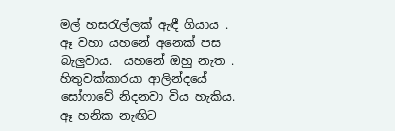මල් හසරැල්ලක් ඇඳී ගියාය . ඈ වහා යහනේ අනෙක් පස බැලුවාය.  යහනේ ඔහු නැත . හිතුවක්කාරයා ආලින්දයේ සෝෆාවේ නිදනවා විය හැකිය. ඈ හනික නැඟිට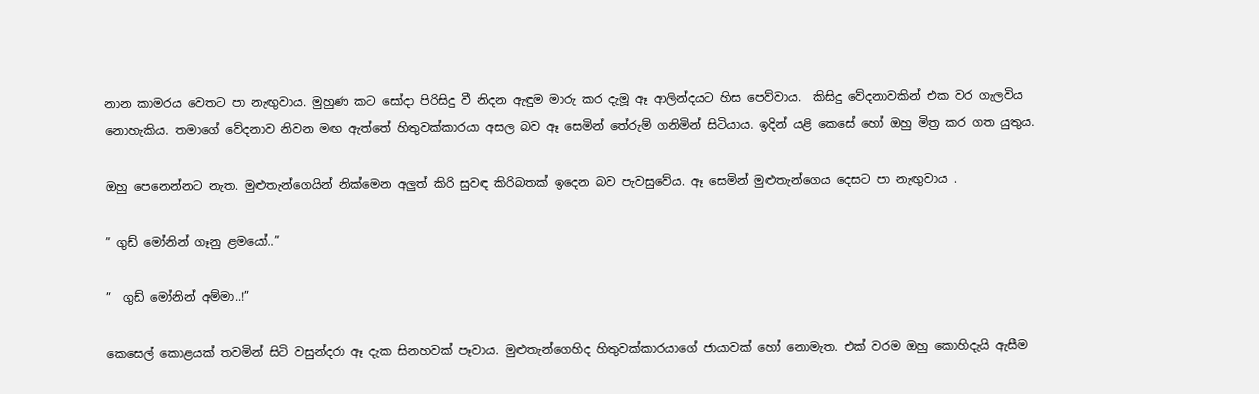නාන කාමරය වෙතට පා නැඟුවාය. මුහුණ කට සෝදා පිරිසිදු වී නිදන ඇඳුම මාරු කර දැමූ ඈ ආලින්දයට හිස පෙව්වාය.  කිසිදු වේදනාවකින් එක වර ගැලවිය නොහැකිය. තමාගේ වේදනාව නිවන මඟ ඇත්තේ හිතුවක්කාරයා අසල බව ඈ සෙමින් තේරුම් ගනිමින් සිටියාය. ඉදින් යළි කෙසේ හෝ ඔහු මිත්‍ර කර ගත යුතුය.

ඔහු පෙනෙන්නට නැත. මුළුතැන්ගෙයින් නික්මෙන අලුත් කිරි සුවඳ කිරිබතක් ඉදෙන බව පැවසුවේය. ඈ සෙමින් මුළුතැන්ගෙය දෙසට පා නැඟුවාය .

” ගුඩ් මෝනින් ගෑනු ළමයෝ..”

”  ගුඩ් මෝනින් අම්මා..!”

කෙසෙල් කොළයක් තවමින් සිටි වසුන්දරා ඈ දැක සිනහවක් පෑවාය. මුළුතැන්ගෙහිද හිතුවක්කාරයාගේ ජායාවක් හෝ නොමැත. එක් වරම ඔහු කොහිදැයි ඇසීම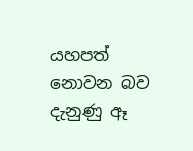යහපත් නොවන බව දැනුණු ඈ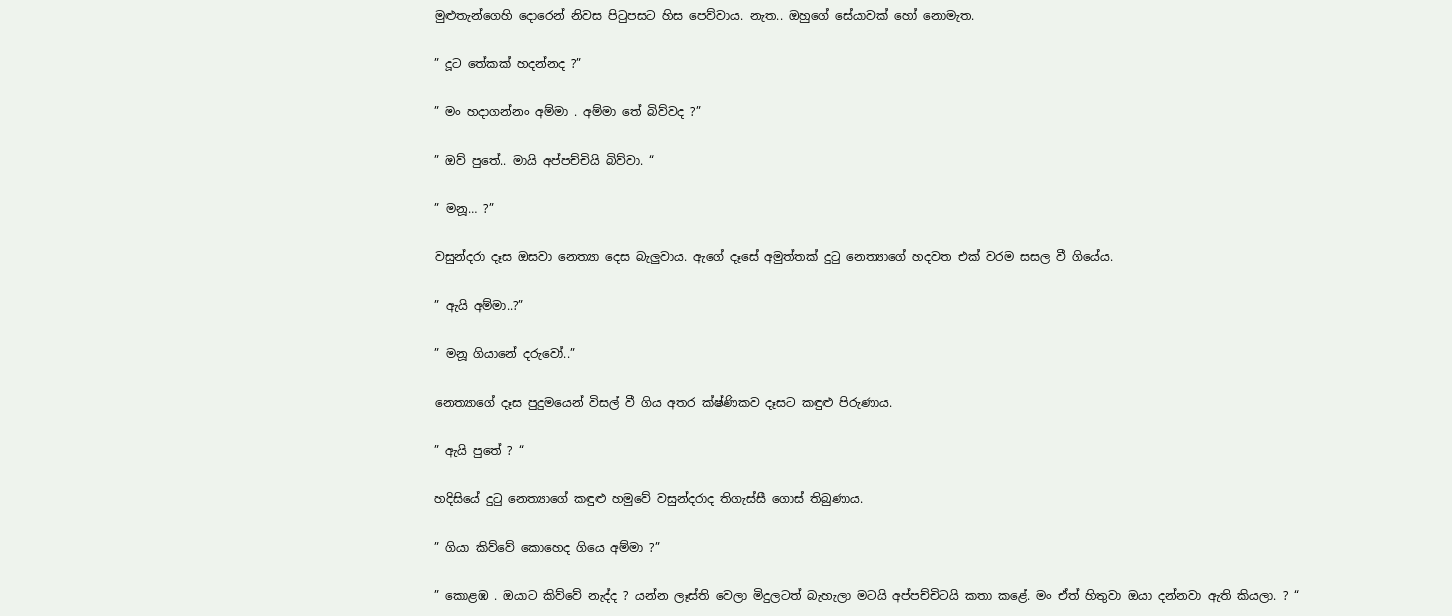මුළුතැන්ගෙහි දොරෙන් නිවස පිටුපසට හිස පෙව්වාය. නැත.. ඔහුගේ සේයාවක් හෝ නොමැත.

” දූට තේකක් හදන්නද ?”

” මං හදාගන්නං අම්මා . අම්මා තේ බිව්වද ?”

” ඔව් පුතේ.. මායි අප්පච්චියි බිව්වා. “

” මනූ… ?”

වසුන්දරා දෑස ඔසවා නෙත්‍යා දෙස බැලුවාය. ඇගේ දෑසේ අමුත්තක් දුටු නෙත්‍යාගේ හදවත එක් වරම සසල වී ගියේය.

” ඇයි අම්මා..?”

” මනූ ගියානේ දරුවෝ..”

නෙත්‍යාගේ දෑස පුදුමයෙන් විසල් වී ගිය අතර ක්ෂ්ණිකව දෑසට කඳුළු පිරුණාය.

” ඇයි පුතේ ? “

හදිසියේ දුටු නෙත්‍යාගේ කඳුළු හමුවේ වසුන්දරාද තිගැස්සී ගොස් තිබුණාය.

” ගියා කිව්වේ කොහෙද ගියෙ අම්මා ?”

” කොළඹ . ඔයාට කිව්වේ නැද්ද ? යන්න ලෑස්ති වෙලා මිදුලටත් බැහැලා මටයි අප්පච්චිටයි කතා කළේ. මං ඒත් හිතුවා ඔයා දන්නවා ඇති කියලා. ? “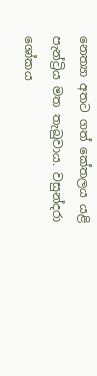නෙත්‍යා අතට ගත් කේතලය යළි පැන්ට්‍රිය මත තැබුවාය. වසුන්දරා ශෝකය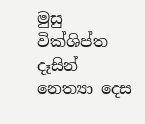මුසු වික්ශිප්ත දෑසින් නෙත්‍යා දෙස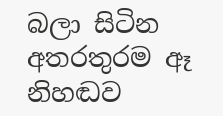බලා සිටින අතරතුරම ඈ නිහඬව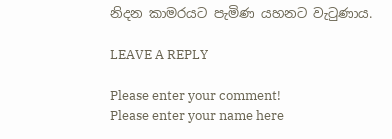නිදන කාමරයට පැමිණ යහනට වැටුණාය.

LEAVE A REPLY

Please enter your comment!
Please enter your name here